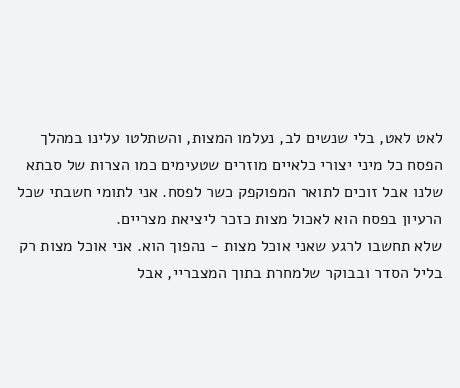לאט לאט, בלי שנשים לב, נעלמו המצות, והשתלטו עלינו במהלך הפסח כל מיני יצורי כלאיים מוזרים שטעימים כמו הצרות של סבתא שלנו אבל זוכים לתואר המפוקפק כשר לפסח. אני לתומי חשבתי שכל הרעיון בפסח הוא לאכול מצות כזכר ליציאת מצריים.
שלא תחשבו לרגע שאני אוכל מצות - נהפוך הוא. אני אוכל מצות רק בליל הסדר ובבוקר שלמחרת בתוך המצבריי, אבל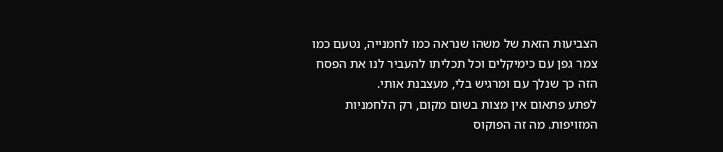הצביעות הזאת של משהו שנראה כמו לחמנייה, נטעם כמו צמר גפן עם כימיקלים וכל תכליתו להעביר לנו את הפסח הזה כך שנלך עם ומרגיש בלי, מעצבנת אותי.
לפתע פתאום אין מצות בשום מקום, רק הלחמניות המזויפות. מה זה הפוקוס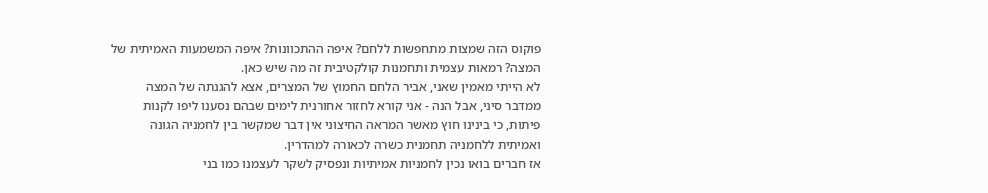פוקוס הזה שמצות מתחפשות ללחם? איפה ההתכוונות? איפה המשמעות האמיתית של המצה? רמאות עצמית ותחמנות קולקטיבית זה מה שיש כאן.
לא הייתי מאמין שאני, אביר הלחם החמוץ של המצרים, אצא להגנתה של המצה ממדבר סיני, אבל הנה - אני קורא לחזור אחורנית לימים שבהם נסענו ליפו לקנות פיתות, כי בינינו חוץ מאשר המראה החיצוני אין דבר שמקשר בין לחמניה הגונה ואמיתית ללחמניה תחמנית כשרה לכאורה למהדרין.
אז חברים בואו נכין לחמניות אמיתיות ונפסיק לשקר לעצמנו כמו בני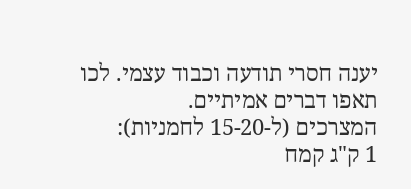יענה חסרי תודעה וכבוד עצמי. לכו תאפו דברים אמיתיים.
המצרכים (ל-15-20 לחמניות):
1 ק"ג קמח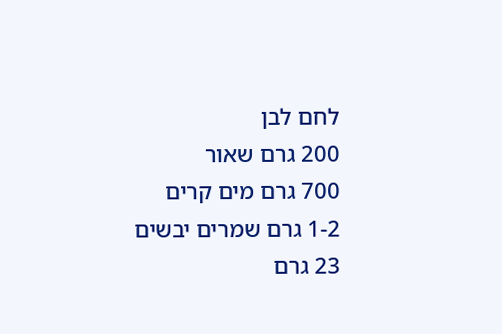לחם לבן
200 גרם שאור
700 גרם מים קרים
1-2 גרם שמרים יבשים
23 גרם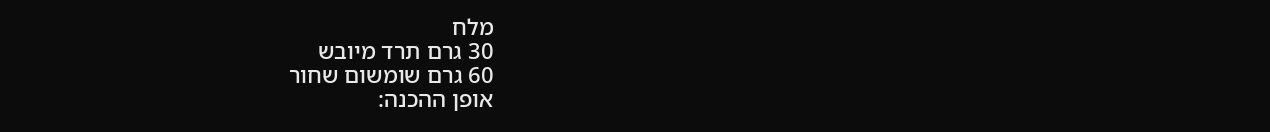מלח
30 גרם תרד מיובש
60 גרם שומשום שחור
אופן ההכנה: